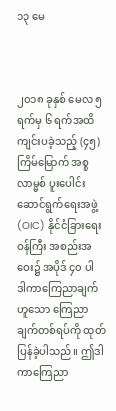၁၃ မေ



၂၀၁၈ ခုနှစ် မေလ ၅ ရက်မှ ၆ ရက်အထိ ကျင်းပခဲ့သည့် (၄၅) ကြိမ်မြောက် အစ္စလာမ္မစ် ပူးပေါင်းဆောင်ရွက်ရေးအဖွဲ့ (OIC) နိုင်ငံခြားရေးဝန်ကြီး အစည်းအဝေး၌ အပိုဒ် ၄၀ ပါ ဒါကာကြေညာချက်ဟူသော ကြေညာချက်တစ်ရပ်ကို ထုတ်ပြန်ခဲ့ပါသည်။ ဤဒါကာကြေညာ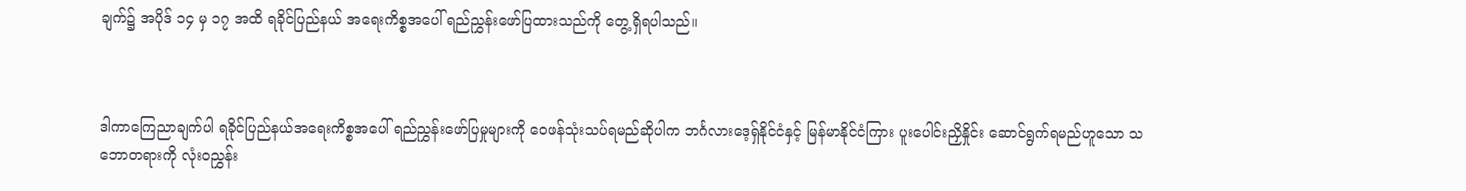ချက်၌ အပိုဒ် ၁၄ မှ ၁၇ အထိ ရခိုင်ပြည်နယ် အရေးကိစ္စအပေါ် ရည်ညွှန်းဖော်ပြထားသည်ကို တွေ့ရှိရပါသည်။



ဒါကာကြေညာချက်ပါ ရခိုင်ပြည်နယ်အရေးကိစ္စအပေါ် ရည်ညွှန်းဖော်ပြမှုများကို ဝေဖန်သုံးသပ်ရမည်ဆိုပါက ဘင်္ဂလားဒေ့ရှ်နိုင်ငံနှင့် မြန်မာနိုင်ငံကြား ပူးပေါင်းညှိနှိုင်း ဆောင်ရွက်ရမည်ဟူသော သဘောတရားကို လုံးဝညွှန်း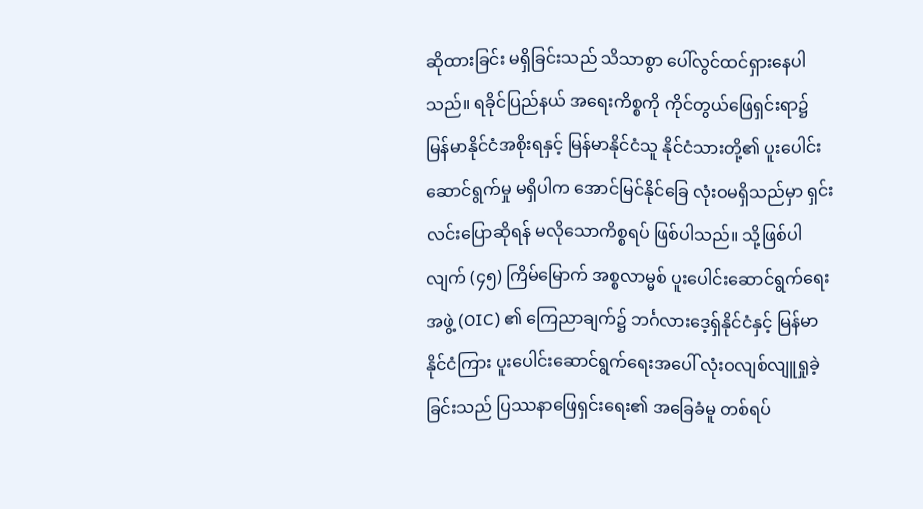ဆိုထားခြင်း မရှိခြင်းသည် သိသာစွာ ပေါ်လွင်ထင်ရှားနေပါသည်။ ရခိုင်ပြည်နယ် အရေးကိစ္စကို ကိုင်တွယ်ဖြေရှင်းရာ၌ မြန်မာနိုင်ငံအစိုးရနှင့် မြန်မာနိုင်ငံသူ နိုင်ငံသားတို့၏ ပူးပေါင်းဆောင်ရွက်မှု မရှိပါက အောင်မြင်နိုင်ခြေ လုံးဝမရှိသည်မှာ ရှင်းလင်းပြောဆိုရန် မလိုသောကိစ္စရပ် ဖြစ်ပါသည်။ သို့ဖြစ်ပါလျက် (၄၅) ကြိမ်မြောက် အစ္စလာမ္မစ် ပူးပေါင်းဆောင်ရွက်ရေးအဖွဲ့ (OIC) ၏ ကြေညာချက်၌ ဘင်္ဂလားဒေ့ရှ်နိုင်ငံနှင့် မြန်မာနိုင်ငံကြား ပူးပေါင်းဆောင်ရွက်ရေးအပေါ် လုံးဝလျစ်လျူရှုခဲ့ခြင်းသည် ပြဿနာဖြေရှင်းရေး၏ အခြေခံမူ တစ်ရပ်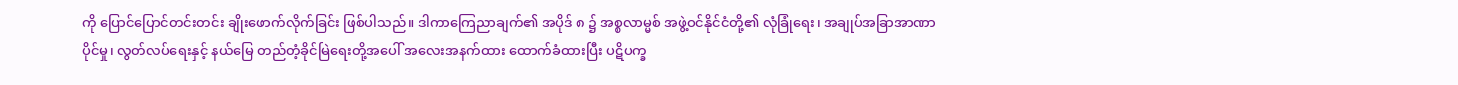ကို ပြောင်ပြောင်တင်းတင်း ချိုးဖောက်လိုက်ခြင်း ဖြစ်ပါသည်။ ဒါကာကြေညာချက်၏ အပိုဒ် ၈ ၌ အစ္စလာမ္မစ် အဖွဲ့ဝင်နိုင်ငံတို့၏ လုံခြုံရေး၊ အချုပ်အခြာအာဏာပိုင်မှု၊ လွတ်လပ်ရေးနှင့် နယ်မြေ တည်တံ့ခိုင်မြဲရေးတို့အပေါ် အလေးအနက်ထား ထောက်ခံထားပြီး ပဋိပက္ခ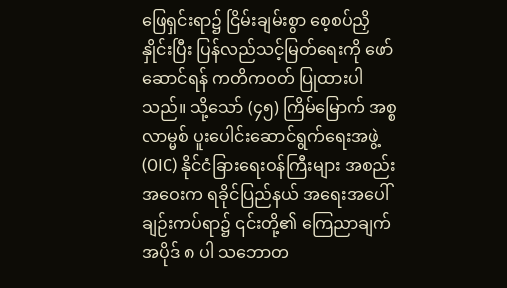ဖြေရှင်းရာ၌ ငြိမ်းချမ်းစွာ စေ့စပ်ညှိနှိုင်းပြီး ပြန်လည်သင့်မြတ်ရေးကို ဖော်ဆောင်ရန် ကတိကဝတ် ပြုထားပါသည်။ သို့သော် (၄၅) ကြိမ်မြောက် အစ္စလာမ္မစ် ပူးပေါင်းဆောင်ရွက်ရေးအဖွဲ့(OIC) နိုင်ငံခြားရေးဝန်ကြီးများ အစည်းအဝေးက ရခိုင်ပြည်နယ် အရေးအပေါ်ချဉ်းကပ်ရာ၌ ၎င်းတို့၏ ကြေညာချက်အပိုဒ် ၈ ပါ သဘောတ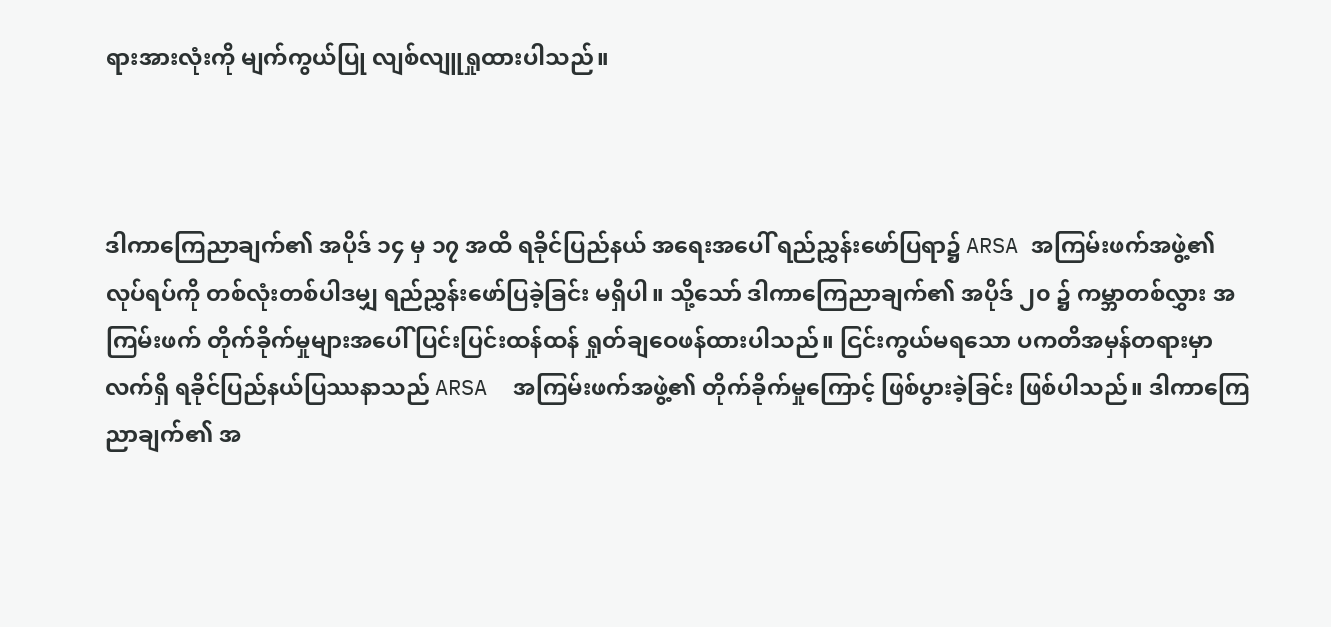ရားအားလုံးကို မျက်ကွယ်ပြု လျစ်လျူရှုထားပါသည်။



ဒါကာကြေညာချက်၏ အပိုဒ် ၁၄ မှ ၁၇ အထိ ရခိုင်ပြည်နယ် အရေးအပေါ် ရည်ညွှန်းဖော်ပြရာ၌ ARSA အကြမ်းဖက်အဖွဲ့၏ လုပ်ရပ်ကို တစ်လုံးတစ်ပါဒမျှ ရည်ညွှန်းဖော်ပြခဲ့ခြင်း မရှိပါ။ သို့သော် ဒါကာကြေညာချက်၏ အပိုဒ် ၂၀ ၌ ကမ္ဘာတစ်လွှား အကြမ်းဖက် တိုက်ခိုက်မှုများအပေါ် ပြင်းပြင်းထန်ထန် ရှုတ်ချဝေဖန်ထားပါသည်။ ငြင်းကွယ်မရသော ပကတိအမှန်တရားမှာ လက်ရှိ ရခိုင်ပြည်နယ်ပြဿနာသည် ARSA  အကြမ်းဖက်အဖွဲ့၏ တိုက်ခိုက်မှုကြောင့် ဖြစ်ပွားခဲ့ခြင်း ဖြစ်ပါသည်။ ဒါကာကြေညာချက်၏ အ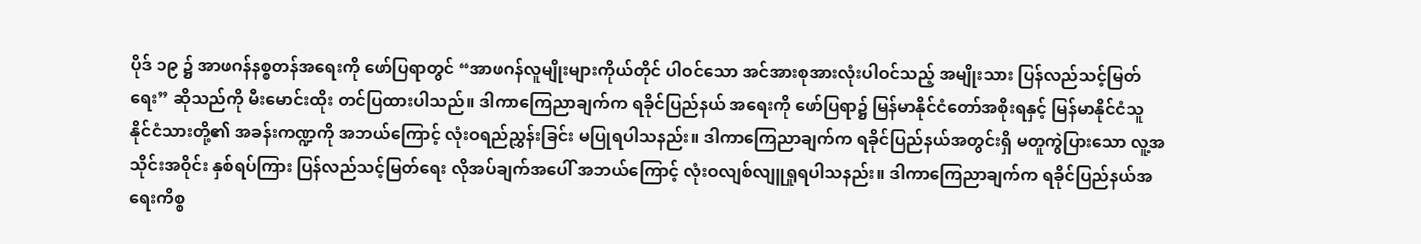ပိုဒ် ၁၉ ၌ အာဖဂန်နစ္စတန်အရေးကို ဖော်ပြရာတွင် “အာဖဂန်လူမျိုးများကိုယ်တိုင် ပါဝင်သော အင်အားစုအားလုံးပါဝင်သည့် အမျိုးသား ပြန်လည်သင့်မြတ်ရေး” ဆိုသည်ကို မီးမောင်းထိုး တင်ပြထားပါသည်။ ဒါကာကြေညာချက်က ရခိုင်ပြည်နယ် အရေးကို ဖော်ပြရာ၌ မြန်မာနိုင်ငံတော်အစိုးရနှင့် မြန်မာနိုင်ငံသူ နိုင်ငံသားတို့၏ အခန်းကဏ္ဍကို အဘယ်ကြောင့် လုံးဝရည်ညွှန်းခြင်း မပြုရပါသနည်း။ ဒါကာကြေညာချက်က ရခိုင်ပြည်နယ်အတွင်းရှိ မတူကွဲပြားသော လူ့အသိုင်းအဝိုင်း နှစ်ရပ်ကြား ပြန်လည်သင့်မြတ်ရေး လိုအပ်ချက်အပေါ် အဘယ်ကြောင့် လုံးဝလျစ်လျူရှုရပါသနည်း။ ဒါကာကြေညာချက်က ရခိုင်ပြည်နယ်အရေးကိစ္စ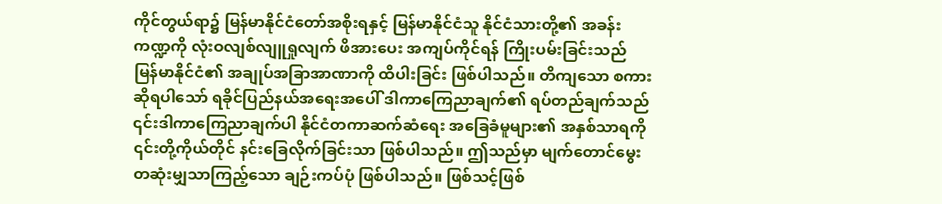ကိုင်တွယ်ရာ၌ မြန်မာနိုင်ငံတော်အစိုးရနှင့် မြန်မာနိုင်ငံသူ နိုင်ငံသားတို့၏ အခန်းကဏ္ဍကို လုံးဝလျစ်လျူရှုလျက် ဖိအားပေး အကျပ်ကိုင်ရန် ကြိုးပမ်းခြင်းသည် မြန်မာနိုင်ငံ၏ အချုပ်အခြာအာဏာကို ထိပါးခြင်း ဖြစ်ပါသည်။ တိကျသော စကားဆိုရပါသော် ရခိုင်ပြည်နယ်အရေးအပေါ် ဒါကာကြေညာချက်၏ ရပ်တည်ချက်သည် ၎င်းဒါကာကြေညာချက်ပါ နိုင်ငံတကာဆက်ဆံရေး အခြေခံမူများ၏ အနှစ်သာရကို ၎င်းတို့ကိုယ်တိုင် နင်းခြေလိုက်ခြင်းသာ ဖြစ်ပါသည်။ ဤသည်မှာ မျက်တောင်မွေး တဆုံးမျှသာကြည့်သော ချဉ်းကပ်ပုံ ဖြစ်ပါသည်။ ဖြစ်သင့်ဖြစ်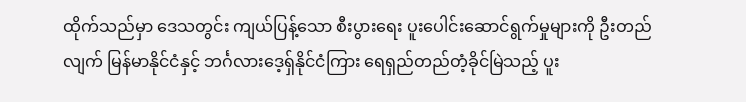ထိုက်သည်မှာ ဒေသတွင်း ကျယ်ပြန့်သော စီးပွားရေး ပူးပေါင်းဆောင်ရွက်မှုများကို ဦးတည်လျက် မြန်မာနိုင်ငံနှင့် ဘင်္ဂလားဒေ့ရှ်နိုင်ငံကြား ရေရှည်တည်တံ့ခိုင်မြဲသည့် ပူး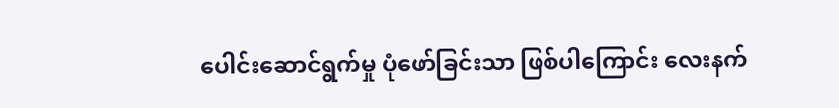ပေါင်းဆောင်ရွက်မှု ပုံဖော်ခြင်းသာ ဖြစ်ပါကြောင်း လေးနက်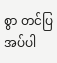စွာ တင်ပြအပ်ပါ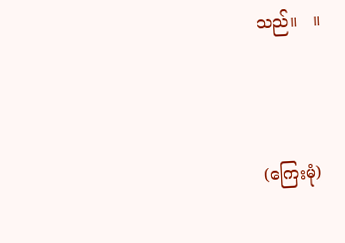သည်။   ။



(ကြေးမုံ)